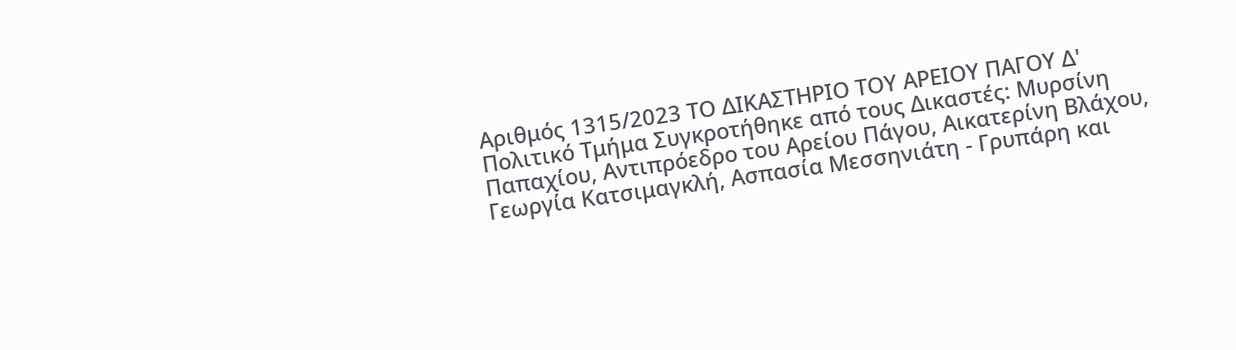Αριθμός 1315/2023 ΤΟ ΔΙΚΑΣΤΗΡΙΟ ΤΟΥ ΑΡΕΙΟΥ ΠΑΓΟΥ Δ' Πολιτικό Τμήμα Συγκροτήθηκε από τους Δικαστές: Μυρσίνη Παπαχίου, Αντιπρόεδρο του Αρείου Πάγου, Αικατερίνη Βλάχου, Γεωργία Κατσιμαγκλή, Ασπασία Μεσσηνιάτη - Γρυπάρη και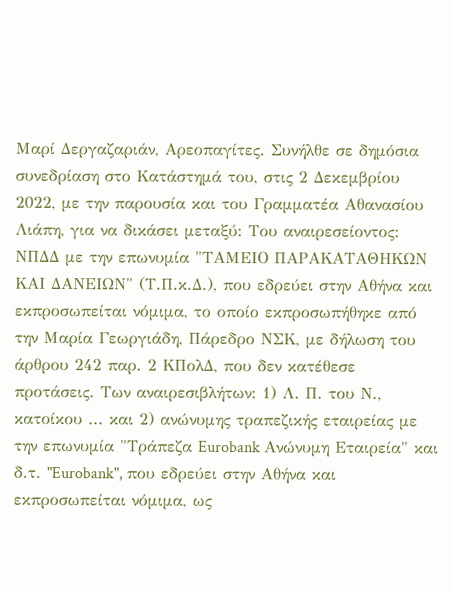Μαρί Δεργαζαριάν, Αρεοπαγίτες. Συνήλθε σε δημόσια συνεδρίαση στο Κατάστημά του, στις 2 Δεκεμβρίου 2022, με την παρουσία και του Γραμματέα Αθανασίου Λιάπη, για να δικάσει μεταξύ: Του αναιρεσείοντος: ΝΠΔΔ με την επωνυμία "ΤΑΜΕΙΟ ΠΑΡΑΚΑΤΑΘΗΚΩΝ ΚΑΙ ΔΑΝΕΙΩΝ" (Τ.Π.κ.Δ.), που εδρεύει στην Αθήνα και εκπροσωπείται νόμιμα, το οποίο εκπροσωπήθηκε από την Μαρία Γεωργιάδη, Πάρεδρο ΝΣΚ, με δήλωση του άρθρου 242 παρ. 2 ΚΠολΔ, που δεν κατέθεσε προτάσεις. Των αναιρεσιβλήτων: 1) Λ. Π. του Ν., κατοίκου ... και 2) ανώνυμης τραπεζικής εταιρείας με την επωνυμία "Τράπεζα Eurobank Ανώνυμη Εταιρεία" και δ.τ. "Eurobank", που εδρεύει στην Αθήνα και εκπροσωπείται νόμιμα, ως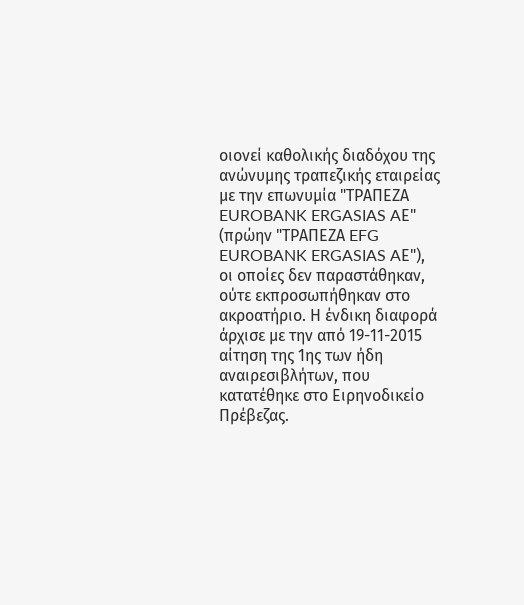οιονεί καθολικής διαδόχου της ανώνυμης τραπεζικής εταιρείας με την επωνυμία "ΤΡΑΠΕΖΑ EUROBANK ERGASIAS AΕ" (πρώην "ΤΡΑΠΕΖΑ EFG EUROBANK ERGASIAS AΕ"), οι οποίες δεν παραστάθηκαν, ούτε εκπροσωπήθηκαν στο ακροατήριο. Η ένδικη διαφορά άρχισε με την από 19-11-2015 αίτηση της 1ης των ήδη αναιρεσιβλήτων, που κατατέθηκε στο Ειρηνοδικείο Πρέβεζας.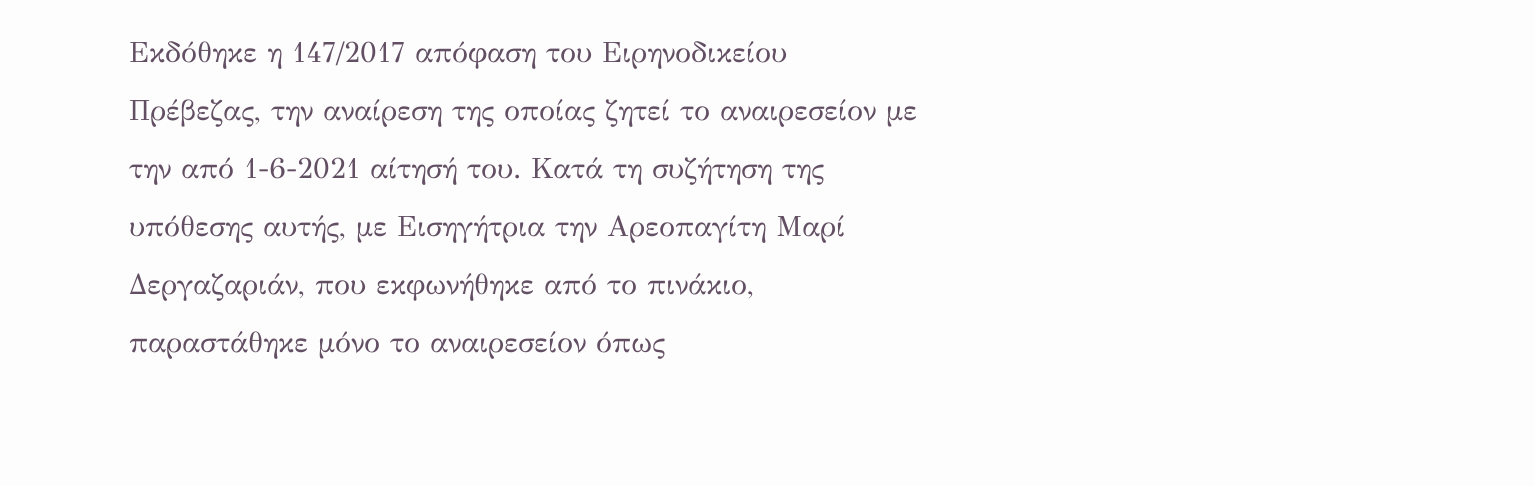Εκδόθηκε η 147/2017 απόφαση του Ειρηνοδικείου Πρέβεζας, την αναίρεση της οποίας ζητεί το αναιρεσείον με την από 1-6-2021 αίτησή του. Κατά τη συζήτηση της υπόθεσης αυτής, με Εισηγήτρια την Αρεοπαγίτη Μαρί Δεργαζαριάν, που εκφωνήθηκε από το πινάκιο, παραστάθηκε μόνο το αναιρεσείον όπως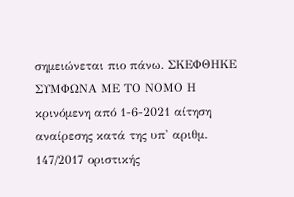σημειώνεται πιο πάνω. ΣΚΕΦΘΗΚΕ ΣΥΜΦΩΝΑ ΜΕ ΤΟ ΝΟΜΟ Η κρινόμενη από 1-6-2021 αίτηση αναίρεσης κατά της υπ' αριθμ. 147/2017 οριστικής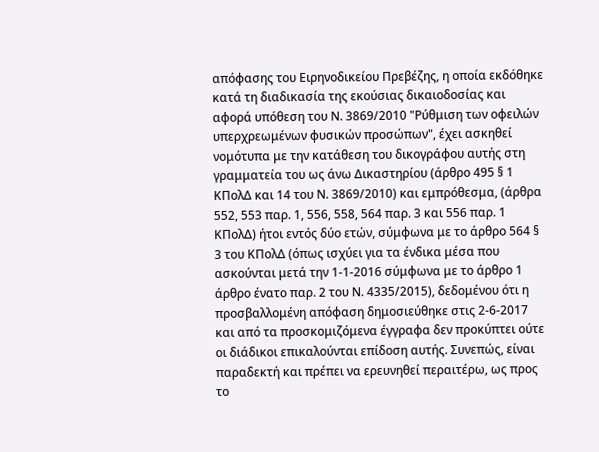απόφασης του Ειρηνοδικείου Πρεβέζης, η οποία εκδόθηκε κατά τη διαδικασία της εκούσιας δικαιοδοσίας και αφορά υπόθεση του Ν. 3869/2010 "Ρύθμιση των οφειλών υπερχρεωμένων φυσικών προσώπων", έχει ασκηθεί νομότυπα με την κατάθεση του δικογράφου αυτής στη γραμματεία του ως άνω Δικαστηρίου (άρθρο 495 § 1 ΚΠολΔ και 14 του Ν. 3869/2010) και εμπρόθεσμα, (άρθρα 552, 553 παρ. 1, 556, 558, 564 παρ. 3 και 556 παρ. 1 ΚΠολΔ) ήτοι εντός δύο ετών, σύμφωνα με το άρθρο 564 § 3 του ΚΠολΔ (όπως ισχύει για τα ένδικα μέσα που ασκούνται μετά την 1-1-2016 σύμφωνα με το άρθρο 1 άρθρο ένατο παρ. 2 του Ν. 4335/2015), δεδομένου ότι η προσβαλλομένη απόφαση δημοσιεύθηκε στις 2-6-2017 και από τα προσκομιζόμενα έγγραφα δεν προκύπτει ούτε οι διάδικοι επικαλούνται επίδοση αυτής. Συνεπώς, είναι παραδεκτή και πρέπει να ερευνηθεί περαιτέρω, ως προς το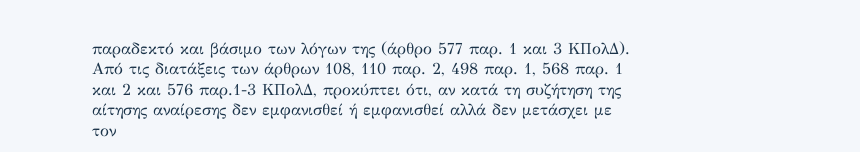παραδεκτό και βάσιμο των λόγων της (άρθρο 577 παρ. 1 και 3 ΚΠολΔ). Από τις διατάξεις των άρθρων 108, 110 παρ. 2, 498 παρ. 1, 568 παρ. 1 και 2 και 576 παρ.1-3 ΚΠολΔ, προκύπτει ότι, αν κατά τη συζήτηση της αίτησης αναίρεσης δεν εμφανισθεί ή εμφανισθεί αλλά δεν μετάσχει με τον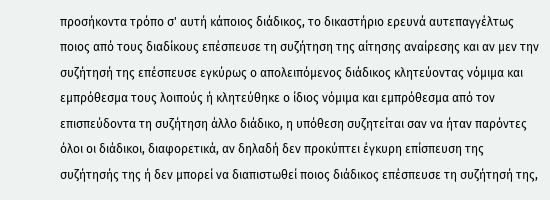προσήκοντα τρόπο σ' αυτή κάποιος διάδικος, το δικαστήριο ερευνά αυτεπαγγέλτως ποιος από τους διαδίκους επέσπευσε τη συζήτηση της αίτησης αναίρεσης και αν μεν την συζήτησή της επέσπευσε εγκύρως ο απολειπόμενος διάδικος κλητεύοντας νόμιμα και εμπρόθεσμα τους λοιπούς ή κλητεύθηκε ο ίδιος νόμιμα και εμπρόθεσμα από τον επισπεύδοντα τη συζήτηση άλλο διάδικο, η υπόθεση συζητείται σαν να ήταν παρόντες όλοι οι διάδικοι, διαφορετικά, αν δηλαδή δεν προκύπτει έγκυρη επίσπευση της συζήτησής της ή δεν μπορεί να διαπιστωθεί ποιος διάδικος επέσπευσε τη συζήτησή της,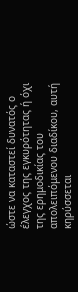ώστε να καταστεί δυνατός ο έλεγχος της εγκυρότητας ή όχι της ερημοδικίας του απολειπόμενου διαδίκου, αυτή κηρύσσεται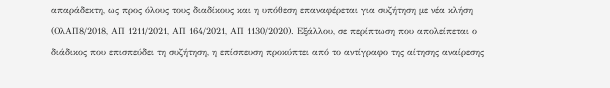απαράδεκτη, ως προς όλους τους διαδίκους και η υπόθεση επαναφέρεται για συζήτηση με νέα κλήση (ΟλΑΠ8/2018, ΑΠ 1211/2021, ΑΠ 164/2021, ΑΠ 1130/2020). Εξάλλου, σε περίπτωση που απολείπεται ο διάδικος που επισπεύδει τη συζήτηση, η επίσπευση προκύπτει από το αντίγραφο της αίτησης αναίρεσης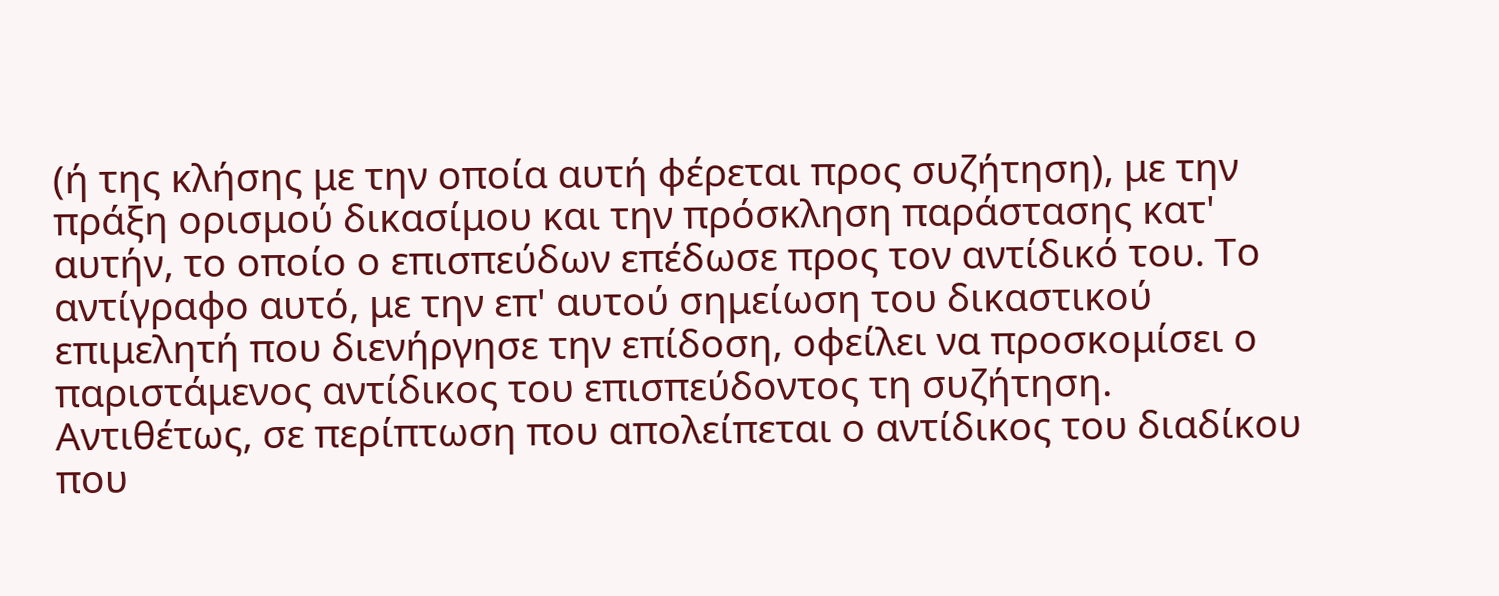(ή της κλήσης με την οποία αυτή φέρεται προς συζήτηση), με την πράξη ορισμού δικασίμου και την πρόσκληση παράστασης κατ' αυτήν, το οποίο ο επισπεύδων επέδωσε προς τον αντίδικό του. Το αντίγραφο αυτό, με την επ' αυτού σημείωση του δικαστικού επιμελητή που διενήργησε την επίδοση, οφείλει να προσκομίσει ο παριστάμενος αντίδικος του επισπεύδοντος τη συζήτηση. Αντιθέτως, σε περίπτωση που απολείπεται ο αντίδικος του διαδίκου που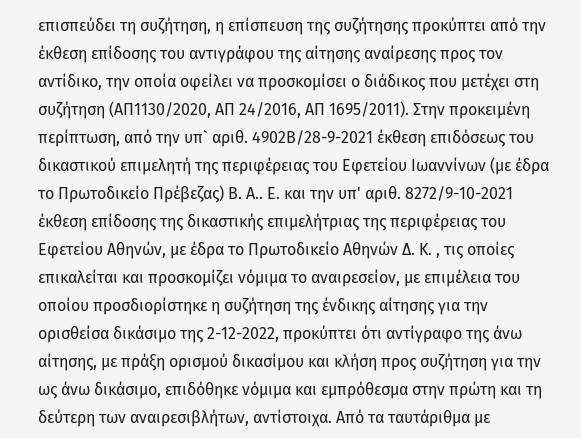επισπεύδει τη συζήτηση, η επίσπευση της συζήτησης προκύπτει από την έκθεση επίδοσης του αντιγράφου της αίτησης αναίρεσης προς τον αντίδικο, την οποία οφείλει να προσκομίσει ο διάδικος που μετέχει στη συζήτηση (ΑΠ1130/2020, ΑΠ 24/2016, ΑΠ 1695/2011). Στην προκειμένη περίπτωση, από την υπ` αριθ. 4902Β/28-9-2021 έκθεση επιδόσεως του δικαστικού επιμελητή της περιφέρειας του Εφετείου Ιωαννίνων (με έδρα το Πρωτοδικείο Πρέβεζας) Β. Α.. Ε. και την υπ' αριθ. 8272/9-10-2021 έκθεση επίδοσης της δικαστικής επιμελήτριας της περιφέρειας του Εφετείου Αθηνών, με έδρα το Πρωτοδικείο Αθηνών Δ. Κ. , τις οποίες επικαλείται και προσκομίζει νόμιμα το αναιρεσείον, με επιμέλεια του οποίου προσδιορίστηκε η συζήτηση της ένδικης αίτησης για την ορισθείσα δικάσιμο της 2-12-2022, προκύπτει ότι αντίγραφο της άνω αίτησης, με πράξη ορισμού δικασίμου και κλήση προς συζήτηση για την ως άνω δικάσιμο, επιδόθηκε νόμιμα και εμπρόθεσμα στην πρώτη και τη δεύτερη των αναιρεσιβλήτων, αντίστοιχα. Από τα ταυτάριθμα με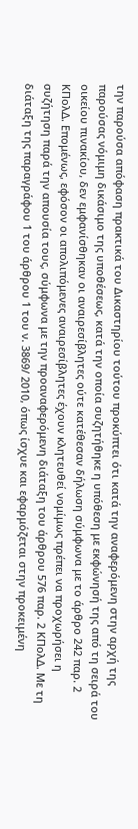την παρούσα απόφαση πρακτικά του Δικαστηρίου τούτου προκύπτει ότι κατά την αναφερόμενη στην αρχή της παρούσας νόμιμη δικάσιμο της υποθέσεως, κατά την οποία συζητήθηκε η υπόθεση με εκφώνησή της από τη σειρά του οικείου πινακίου, δεν εμφανίσθηκαν οι αναιρεσίβλητες ούτε κατέθεσαν δήλωση σύμφωνα με το άρθρο 242 παρ. 2 ΚΠολΔ. Επομένως, εφόσον οι απολιπόμενες αναιρεσίβλητες έχουν κλητευθεί νομίμως πρέπει να προχωρήσει η συζήτηση παρά την απουσία τους, σύμφωνα με την προαναφερόμενη διάταξη του άρθρου 576 παρ. 2 ΚΠολΔ. Με τη διάταξη της παραγράφου 1 του άρθρου 1 του ν. 3869/ 2010, όπως ίσχυε και εφαρμόζεται στην προκειμένη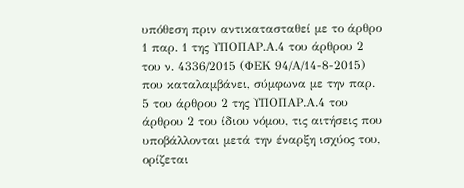υπόθεση πριν αντικατασταθεί με το άρθρο 1 παρ. 1 της ΥΠΟΠΑΡ.Α.4 του άρθρου 2 του ν. 4336/2015 (ΦΕΚ 94/Α/14-8-2015) που καταλαμβάνει, σύμφωνα με την παρ. 5 του άρθρου 2 της ΥΠΟΠΑΡ.Α.4 του άρθρου 2 του ίδιου νόμου, τις αιτήσεις που υποβάλλονται μετά την έναρξη ισχύος του, ορίζεται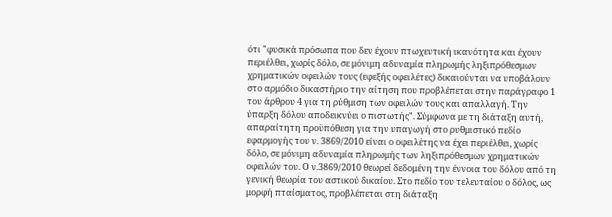ότι "φυσικά πρόσωπα που δεν έχουν πτωχευτική ικανότητα και έχουν περιέλθει, χωρίς δόλο, σε μόνιμη αδυναμία πληρωμής ληξιπρόθεσμων χρηματικών οφειλών τους (εφεξής οφειλέτες) δικαιούνται να υποβάλουν στο αρμόδιο δικαστήριο την αίτηση που προβλέπεται στην παράγραφο 1 του άρθρου 4 για τη ρύθμιση των οφειλών τους και απαλλαγή. Την ύπαρξη δόλου αποδεικνύει ο πιστωτής". Σύμφωνα με τη διάταξη αυτή, απαραίτητη προϋπόθεση για την υπαγωγή στο ρυθμιστικό πεδίο εφαρμογής του ν. 3869/2010 είναι ο οφειλέτης να έχει περιέλθει, χωρίς δόλο, σε μόνιμη αδυναμία πληρωμής των ληξιπρόθεσμων χρηματικών οφειλών του. Ο ν.3869/2010 θεωρεί δεδομένη την έννοια του δόλου από τη γενική θεωρία του αστικού δικαίου. Στο πεδίο του τελευταίου ο δόλος, ως μορφή πταίσματος, προβλέπεται στη διάταξη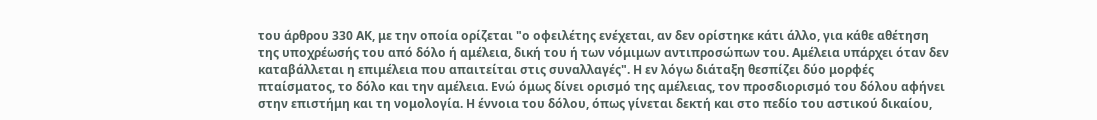του άρθρου 330 ΑΚ, με την οποία ορίζεται "ο οφειλέτης ενέχεται, αν δεν ορίστηκε κάτι άλλο, για κάθε αθέτηση της υποχρέωσής του από δόλο ή αμέλεια, δική του ή των νόμιμων αντιπροσώπων του. Αμέλεια υπάρχει όταν δεν καταβάλλεται η επιμέλεια που απαιτείται στις συναλλαγές". Η εν λόγω διάταξη θεσπίζει δύο μορφές πταίσματος, το δόλο και την αμέλεια. Ενώ όμως δίνει ορισμό της αμέλειας, τον προσδιορισμό του δόλου αφήνει στην επιστήμη και τη νομολογία. Η έννοια του δόλου, όπως γίνεται δεκτή και στο πεδίο του αστικού δικαίου,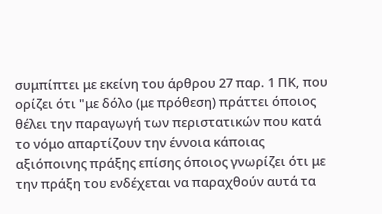συμπίπτει με εκείνη του άρθρου 27 παρ. 1 ΠΚ, που ορίζει ότι "με δόλο (με πρόθεση) πράττει όποιος θέλει την παραγωγή των περιστατικών που κατά το νόμο απαρτίζουν την έννοια κάποιας αξιόποινης πράξης επίσης όποιος γνωρίζει ότι με την πράξη του ενδέχεται να παραχθούν αυτά τα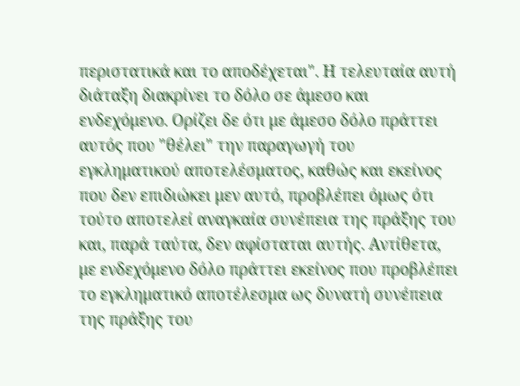περιστατικά και το αποδέχεται". Η τελευταία αυτή διάταξη διακρίνει το δόλο σε άμεσο και ενδεχόμενο. Ορίζει δε ότι με άμεσο δόλο πράττει αυτός που "θέλει" την παραγωγή του εγκληματικού αποτελέσματος, καθώς και εκείνος που δεν επιδιώκει μεν αυτό, προβλέπει όμως ότι τούτο αποτελεί αναγκαία συνέπεια της πράξης του και, παρά ταύτα, δεν αφίσταται αυτής. Αντίθετα, με ενδεχόμενο δόλο πράττει εκείνος που προβλέπει το εγκληματικό αποτέλεσμα ως δυνατή συνέπεια της πράξης του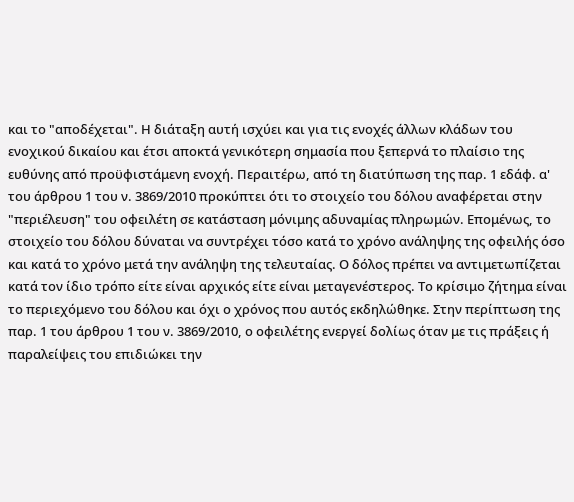και το "αποδέχεται". Η διάταξη αυτή ισχύει και για τις ενοχές άλλων κλάδων του ενοχικού δικαίου και έτσι αποκτά γενικότερη σημασία που ξεπερνά το πλαίσιο της ευθύνης από προϋφιστάμενη ενοχή. Περαιτέρω, από τη διατύπωση της παρ. 1 εδάφ. α' του άρθρου 1 του ν. 3869/2010 προκύπτει ότι το στοιχείο του δόλου αναφέρεται στην "περιέλευση" του οφειλέτη σε κατάσταση μόνιμης αδυναμίας πληρωμών. Επομένως, το στοιχείο του δόλου δύναται να συντρέχει τόσο κατά το χρόνο ανάληψης της οφειλής όσο και κατά το χρόνο μετά την ανάληψη της τελευταίας. Ο δόλος πρέπει να αντιμετωπίζεται κατά τον ίδιο τρόπο είτε είναι αρχικός είτε είναι μεταγενέστερος. Το κρίσιμο ζήτημα είναι το περιεχόμενο του δόλου και όχι ο χρόνος που αυτός εκδηλώθηκε. Στην περίπτωση της παρ. 1 του άρθρου 1 του ν. 3869/2010, ο οφειλέτης ενεργεί δολίως όταν με τις πράξεις ή παραλείψεις του επιδιώκει την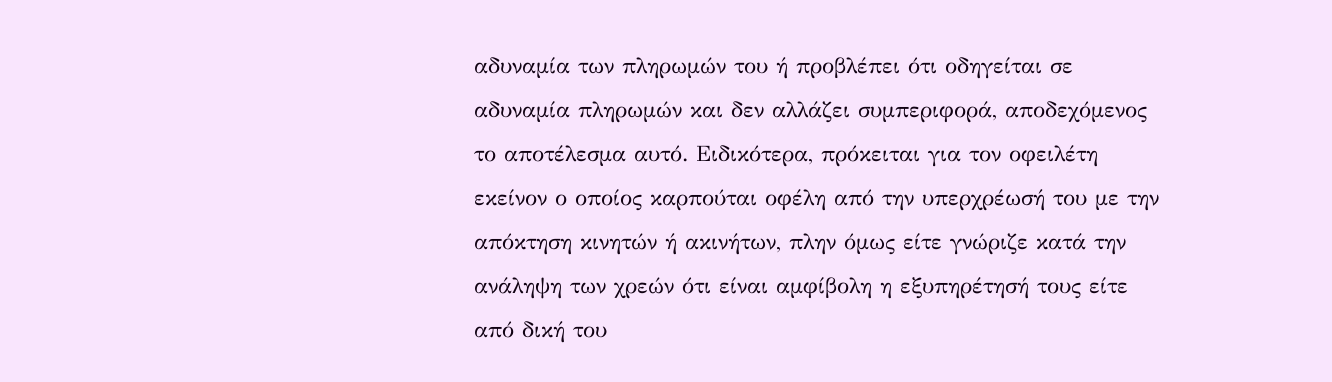αδυναμία των πληρωμών του ή προβλέπει ότι οδηγείται σε αδυναμία πληρωμών και δεν αλλάζει συμπεριφορά, αποδεχόμενος το αποτέλεσμα αυτό. Ειδικότερα, πρόκειται για τον οφειλέτη εκείνον ο οποίος καρπούται οφέλη από την υπερχρέωσή του με την απόκτηση κινητών ή ακινήτων, πλην όμως είτε γνώριζε κατά την ανάληψη των χρεών ότι είναι αμφίβολη η εξυπηρέτησή τους είτε από δική του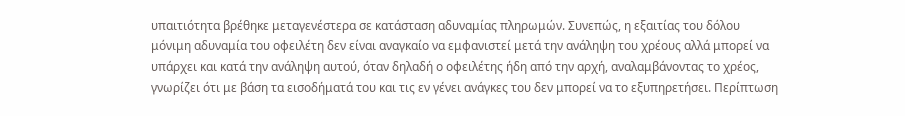υπαιτιότητα βρέθηκε μεταγενέστερα σε κατάσταση αδυναμίας πληρωμών. Συνεπώς, η εξαιτίας του δόλου μόνιμη αδυναμία του οφειλέτη δεν είναι αναγκαίο να εμφανιστεί μετά την ανάληψη του χρέους αλλά μπορεί να υπάρχει και κατά την ανάληψη αυτού, όταν δηλαδή ο οφειλέτης ήδη από την αρχή, αναλαμβάνοντας το χρέος, γνωρίζει ότι με βάση τα εισοδήματά του και τις εν γένει ανάγκες του δεν μπορεί να το εξυπηρετήσει. Περίπτωση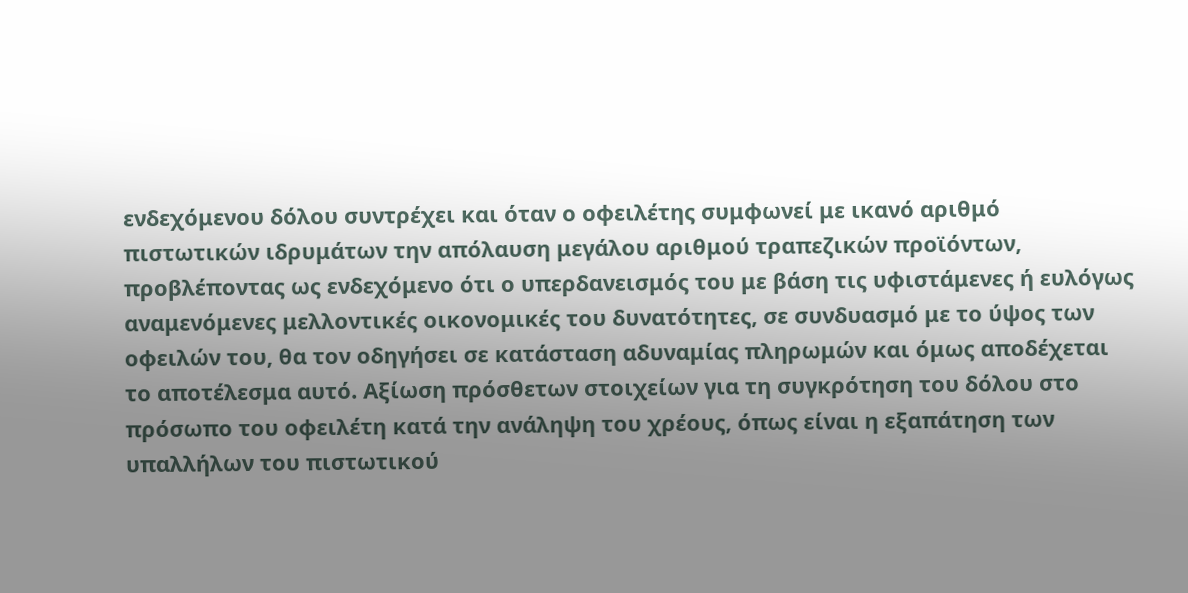ενδεχόμενου δόλου συντρέχει και όταν ο οφειλέτης συμφωνεί με ικανό αριθμό πιστωτικών ιδρυμάτων την απόλαυση μεγάλου αριθμού τραπεζικών προϊόντων, προβλέποντας ως ενδεχόμενο ότι ο υπερδανεισμός του με βάση τις υφιστάμενες ή ευλόγως αναμενόμενες μελλοντικές οικονομικές του δυνατότητες, σε συνδυασμό με το ύψος των οφειλών του, θα τον οδηγήσει σε κατάσταση αδυναμίας πληρωμών και όμως αποδέχεται το αποτέλεσμα αυτό. Αξίωση πρόσθετων στοιχείων για τη συγκρότηση του δόλου στο πρόσωπο του οφειλέτη κατά την ανάληψη του χρέους, όπως είναι η εξαπάτηση των υπαλλήλων του πιστωτικού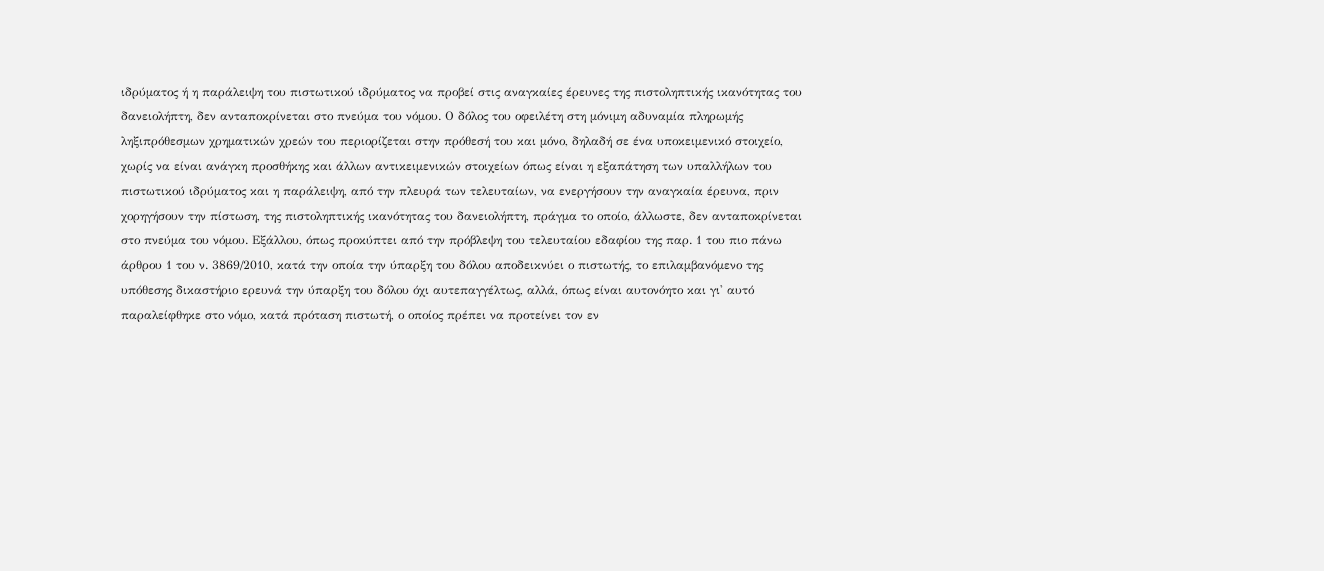ιδρύματος ή η παράλειψη του πιστωτικού ιδρύματος να προβεί στις αναγκαίες έρευνες της πιστοληπτικής ικανότητας του δανειολήπτη, δεν ανταποκρίνεται στο πνεύμα του νόμου. Ο δόλος του οφειλέτη στη μόνιμη αδυναμία πληρωμής ληξιπρόθεσμων χρηματικών χρεών του περιορίζεται στην πρόθεσή του και μόνο, δηλαδή σε ένα υποκειμενικό στοιχείο, χωρίς να είναι ανάγκη προσθήκης και άλλων αντικειμενικών στοιχείων όπως είναι η εξαπάτηση των υπαλλήλων του πιστωτικού ιδρύματος και η παράλειψη, από την πλευρά των τελευταίων, να ενεργήσουν την αναγκαία έρευνα, πριν χορηγήσουν την πίστωση, της πιστοληπτικής ικανότητας του δανειολήπτη, πράγμα το οποίο, άλλωστε, δεν ανταποκρίνεται στο πνεύμα του νόμου. Εξάλλου, όπως προκύπτει από την πρόβλεψη του τελευταίου εδαφίου της παρ. 1 του πιο πάνω άρθρου 1 του ν. 3869/2010, κατά την οποία την ύπαρξη του δόλου αποδεικνύει ο πιστωτής, το επιλαμβανόμενο της υπόθεσης δικαστήριο ερευνά την ύπαρξη του δόλου όχι αυτεπαγγέλτως, αλλά, όπως είναι αυτονόητο και γι' αυτό παραλείφθηκε στο νόμο, κατά πρόταση πιστωτή, ο οποίος πρέπει να προτείνει τον εν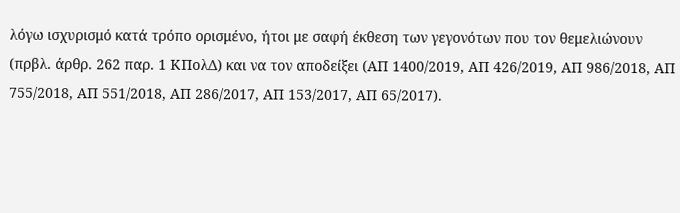λόγω ισχυρισμό κατά τρόπο ορισμένο, ήτοι με σαφή έκθεση των γεγονότων που τον θεμελιώνουν (πρβλ. άρθρ. 262 παρ. 1 ΚΠολΔ) και να τον αποδείξει (ΑΠ 1400/2019, ΑΠ 426/2019, ΑΠ 986/2018, ΑΠ 755/2018, ΑΠ 551/2018, ΑΠ 286/2017, ΑΠ 153/2017, ΑΠ 65/2017).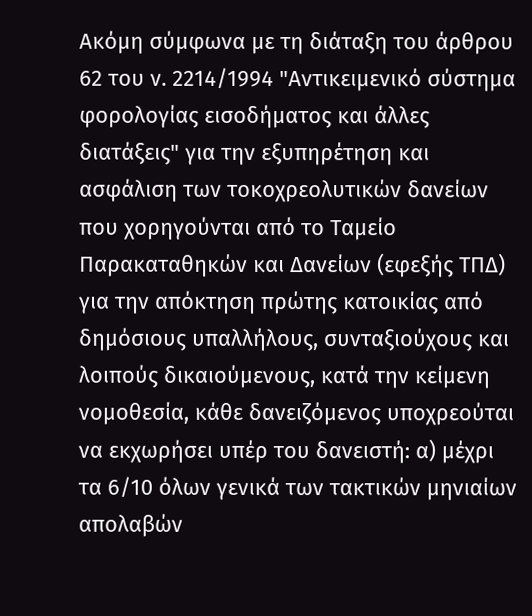Ακόμη σύμφωνα με τη διάταξη του άρθρου 62 του ν. 2214/1994 "Αντικειμενικό σύστημα φορολογίας εισοδήματος και άλλες διατάξεις" για την εξυπηρέτηση και ασφάλιση των τοκοχρεολυτικών δανείων που χορηγούνται από το Ταμείο Παρακαταθηκών και Δανείων (εφεξής ΤΠΔ) για την απόκτηση πρώτης κατοικίας από δημόσιους υπαλλήλους, συνταξιούχους και λοιπούς δικαιούμενους, κατά την κείμενη νομοθεσία, κάθε δανειζόμενος υποχρεούται να εκχωρήσει υπέρ του δανειστή: α) μέχρι τα 6/10 όλων γενικά των τακτικών μηνιαίων απολαβών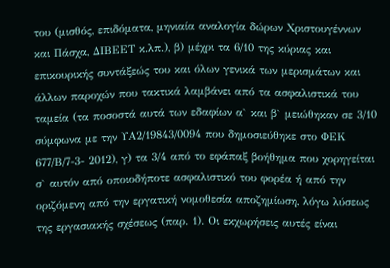του (μισθός, επιδόματα, μηνιαία αναλογία δώρων Χριστουγέννων και Πάσχα, ΔΙΒΕΕΤ κ.λπ.), β) μέχρι τα 6/10 της κύριας και επικουρικής συντάξεώς του και όλων γενικά των μερισμάτων και άλλων παροχών που τακτικά λαμβάνει από τα ασφαλιστικά του ταμεία (τα ποσοστά αυτά των εδαφίων α` και β` μειώθηκαν σε 3/10 σύμφωνα με την ΥΑ2/19843/0094 που δημοσιεύθηκε στο ΦΕΚ 677/Β/7-3- 2012), γ) τα 3/4 από το εφάπαξ βοήθημα που χορηγείται σ` αυτόν από οποιοδήποτε ασφαλιστικό του φορέα ή από την οριζόμενη από την εργατική νομοθεσία αποζημίωση, λόγω λύσεως της εργασιακής σχέσεως (παρ. 1). Οι εκχωρήσεις αυτές είναι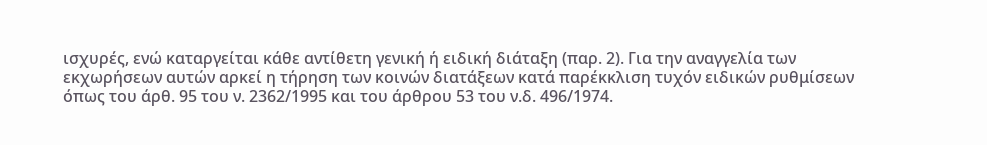ισχυρές, ενώ καταργείται κάθε αντίθετη γενική ή ειδική διάταξη (παρ. 2). Για την αναγγελία των εκχωρήσεων αυτών αρκεί η τήρηση των κοινών διατάξεων κατά παρέκκλιση τυχόν ειδικών ρυθμίσεων όπως του άρθ. 95 του ν. 2362/1995 και του άρθρου 53 του ν.δ. 496/1974.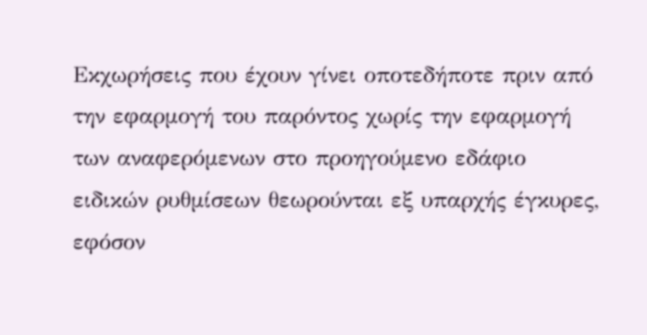Εκχωρήσεις που έχουν γίνει οποτεδήποτε πριν από την εφαρμογή του παρόντος χωρίς την εφαρμογή των αναφερόμενων στο προηγούμενο εδάφιο ειδικών ρυθμίσεων θεωρούνται εξ υπαρχής έγκυρες, εφόσον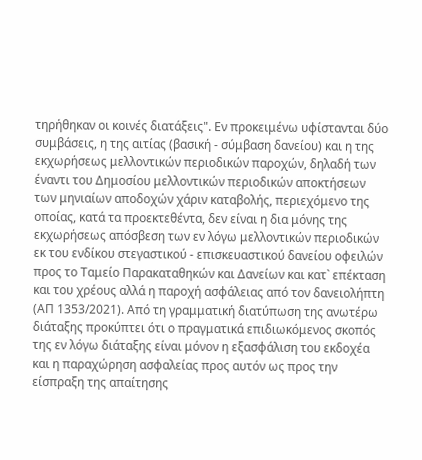τηρήθηκαν οι κοινές διατάξεις". Εν προκειμένω υφίστανται δύο συμβάσεις, η της αιτίας (βασική - σύμβαση δανείου) και η της εκχωρήσεως μελλοντικών περιοδικών παροχών, δηλαδή των έναντι του Δημοσίου μελλοντικών περιοδικών αποκτήσεων των μηνιαίων αποδοχών χάριν καταβολής, περιεχόμενο της οποίας, κατά τα προεκτεθέντα, δεν είναι η δια μόνης της εκχωρήσεως απόσβεση των εν λόγω μελλοντικών περιοδικών εκ του ενδίκου στεγαστικού - επισκευαστικού δανείου οφειλών προς το Ταμείο Παρακαταθηκών και Δανείων και κατ` επέκταση και του χρέους αλλά η παροχή ασφάλειας από τoν δανειολήπτη (ΑΠ 1353/2021). Από τη γραμματική διατύπωση της ανωτέρω διάταξης προκύπτει ότι ο πραγματικά επιδιωκόμενος σκοπός της εν λόγω διάταξης είναι μόνον η εξασφάλιση του εκδοχέα και η παραχώρηση ασφαλείας προς αυτόν ως προς την είσπραξη της απαίτησης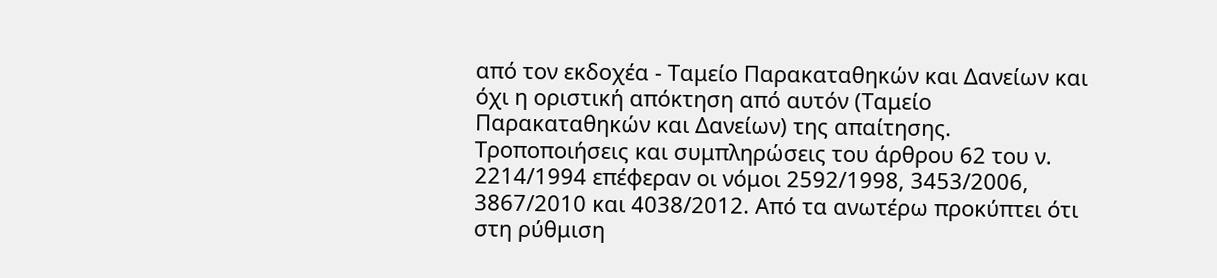από τον εκδοχέα - Ταμείο Παρακαταθηκών και Δανείων και όχι η οριστική απόκτηση από αυτόν (Ταμείο Παρακαταθηκών και Δανείων) της απαίτησης. Τροποποιήσεις και συμπληρώσεις του άρθρου 62 του ν. 2214/1994 επέφεραν οι νόμοι 2592/1998, 3453/2006, 3867/2010 και 4038/2012. Από τα ανωτέρω προκύπτει ότι στη ρύθμιση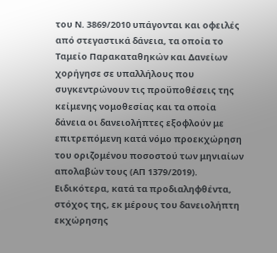του Ν. 3869/2010 υπάγονται και οφειλές από στεγαστικά δάνεια, τα οποία το Ταμείο Παρακαταθηκών και Δανείων χορήγησε σε υπαλλήλους που συγκεντρώνουν τις προϋποθέσεις της κείμενης νομοθεσίας και τα οποία δάνεια οι δανειολήπτες εξοφλούν με επιτρεπόμενη κατά νόμο προεκχώρηση του οριζομένου ποσοστού των μηνιαίων απολαβών τους (ΑΠ 1379/2019). Ειδικότερα, κατά τα προδιαληφθέντα, στόχος της, εκ μέρους του δανειολήπτη εκχώρησης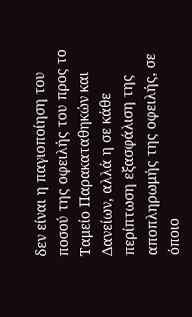δεν είναι η παγιοποίηση του ποσού της οφειλής του προς το Ταμείο Παρακαταθηκών και Δανείων, αλλά η σε κάθε περίπτωση εξασφάλιση της αποπληρωμής της οφειλής, σε όποιο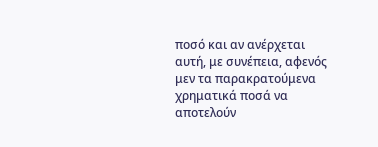ποσό και αν ανέρχεται αυτή, με συνέπεια, αφενός μεν τα παρακρατούμενα χρηματικά ποσά να αποτελούν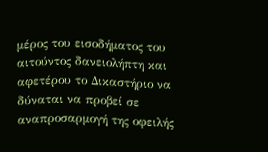μέρος του εισοδήματος του αιτούντος δανειολήπτη και αφετέρου το Δικαστήριο να δύναται να προβεί σε αναπροσαρμογή της οφειλής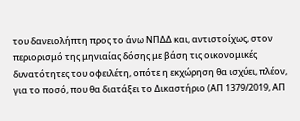του δανειολήπτη προς το άνω ΝΠΔΔ και, αντιστοίχως, στον περιορισμό της μηνιαίας δόσης με βάση τις οικονομικές δυνατότητες του οφειλέτη, οπότε η εκχώρηση θα ισχύει, πλέον, για το ποσό, που θα διατάξει το Δικαστήριο (ΑΠ 1379/2019, ΑΠ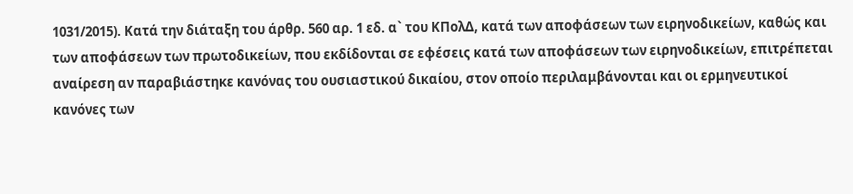1031/2015). Κατά την διάταξη του άρθρ. 560 αρ. 1 εδ. α` του ΚΠολΔ, κατά των αποφάσεων των ειρηνοδικείων, καθώς και των αποφάσεων των πρωτοδικείων, που εκδίδονται σε εφέσεις κατά των αποφάσεων των ειρηνοδικείων, επιτρέπεται αναίρεση αν παραβιάστηκε κανόνας του ουσιαστικού δικαίου, στον οποίο περιλαμβάνονται και οι ερμηνευτικοί κανόνες των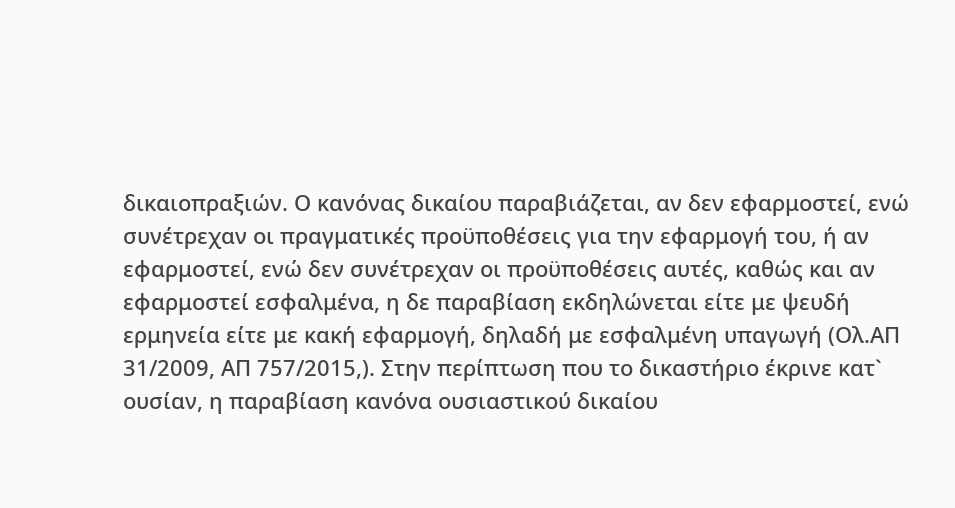δικαιοπραξιών. Ο κανόνας δικαίου παραβιάζεται, αν δεν εφαρμοστεί, ενώ συνέτρεχαν οι πραγματικές προϋποθέσεις για την εφαρμογή του, ή αν εφαρμοστεί, ενώ δεν συνέτρεχαν οι προϋποθέσεις αυτές, καθώς και αν εφαρμοστεί εσφαλμένα, η δε παραβίαση εκδηλώνεται είτε με ψευδή ερμηνεία είτε με κακή εφαρμογή, δηλαδή με εσφαλμένη υπαγωγή (Ολ.ΑΠ 31/2009, ΑΠ 757/2015,). Στην περίπτωση που το δικαστήριο έκρινε κατ` ουσίαν, η παραβίαση κανόνα ουσιαστικού δικαίου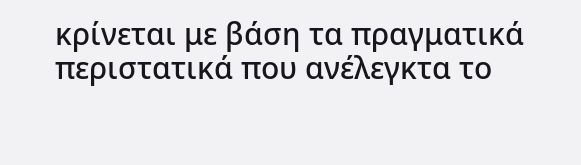κρίνεται με βάση τα πραγματικά περιστατικά που ανέλεγκτα το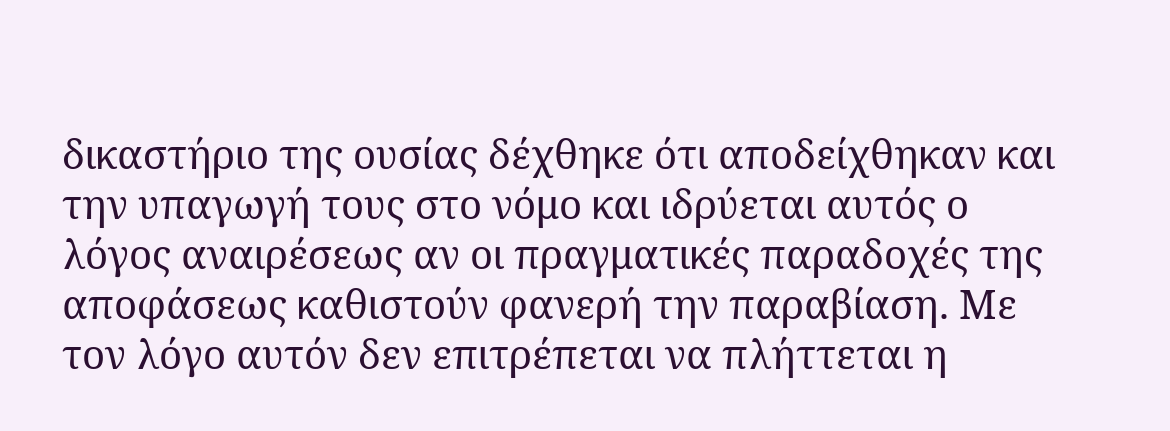δικαστήριο της ουσίας δέχθηκε ότι αποδείχθηκαν και την υπαγωγή τους στο νόμο και ιδρύεται αυτός ο λόγος αναιρέσεως αν οι πραγματικές παραδοχές της αποφάσεως καθιστούν φανερή την παραβίαση. Με τον λόγο αυτόν δεν επιτρέπεται να πλήττεται η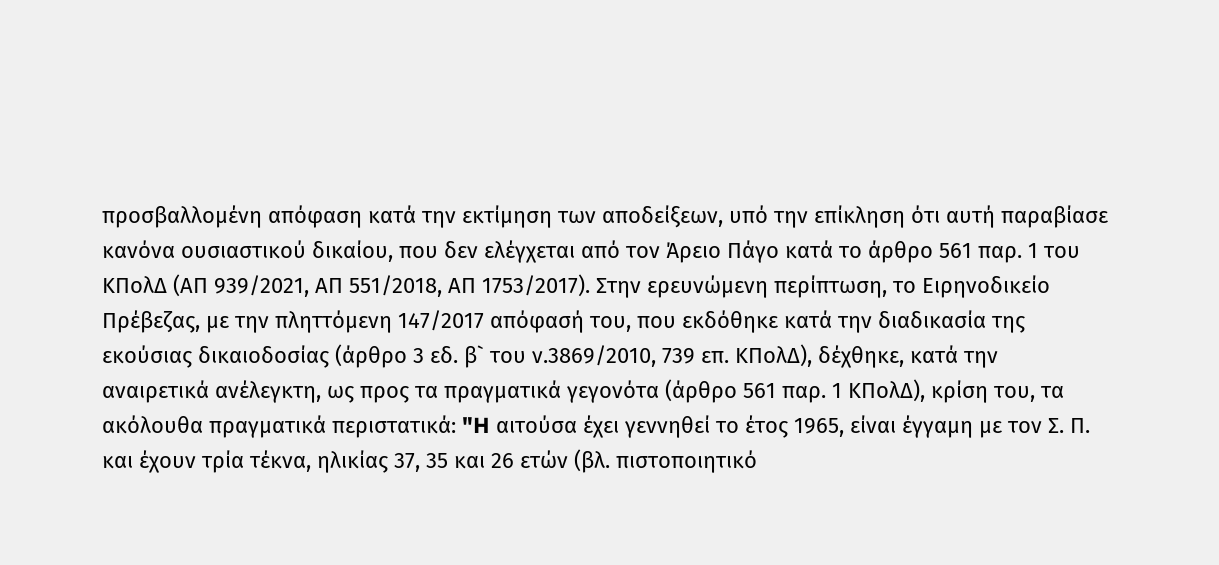προσβαλλομένη απόφαση κατά την εκτίμηση των αποδείξεων, υπό την επίκληση ότι αυτή παραβίασε κανόνα ουσιαστικού δικαίου, που δεν ελέγχεται από τον Άρειο Πάγο κατά το άρθρο 561 παρ. 1 του ΚΠολΔ (ΑΠ 939/2021, ΑΠ 551/2018, ΑΠ 1753/2017). Στην ερευνώμενη περίπτωση, το Ειρηνοδικείο Πρέβεζας, με την πληττόμενη 147/2017 απόφασή του, που εκδόθηκε κατά την διαδικασία της εκούσιας δικαιοδοσίας (άρθρο 3 εδ. β` του ν.3869/2010, 739 επ. ΚΠολΔ), δέχθηκε, κατά την αναιρετικά ανέλεγκτη, ως προς τα πραγματικά γεγονότα (άρθρο 561 παρ. 1 ΚΠολΔ), κρίση του, τα ακόλουθα πραγματικά περιστατικά: "H αιτούσα έχει γεννηθεί το έτος 1965, είναι έγγαμη με τον Σ. Π. και έχουν τρία τέκνα, ηλικίας 37, 35 και 26 ετών (βλ. πιστοποιητικό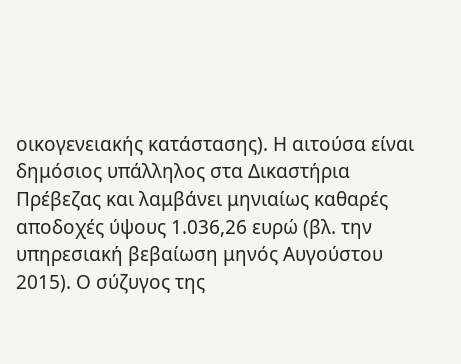οικογενειακής κατάστασης). Η αιτούσα είναι δημόσιος υπάλληλος στα Δικαστήρια Πρέβεζας και λαμβάνει μηνιαίως καθαρές αποδοχές ύψους 1.036,26 ευρώ (βλ. την υπηρεσιακή βεβαίωση μηνός Αυγούστου 2015). Ο σύζυγος της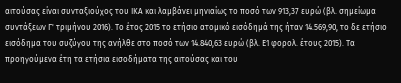αιτούσας είναι συνταξιούχος του ΙΚΑ και λαμβάνει μηνιαίως το ποσό των 913,37 ευρώ (βλ. σημείωμα συντάξεων Γ' τριμήνου 2016). Το έτος 2015 το ετήσιο ατομικό εισόδημά της ήταν 14.569,90, το δε ετήσιο εισόδημα του συζύγου της ανήλθε στο ποσό των 14.840,63 ευρώ (βλ. Ε1 φορολ. έτους 2015). Τα προηγούμενα έτη τα ετήσια εισοδήματα της αιτούσας και του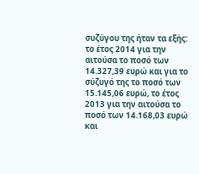συζύγου της ήταν τα εξής: το έτος 2014 για την αιτούσα το ποσό των 14.327,39 ευρώ και για το σύζυγό της το ποσό των 15.145,06 ευρώ, το έτος 2013 για την αιτούσα το ποσό των 14.168,03 ευρώ και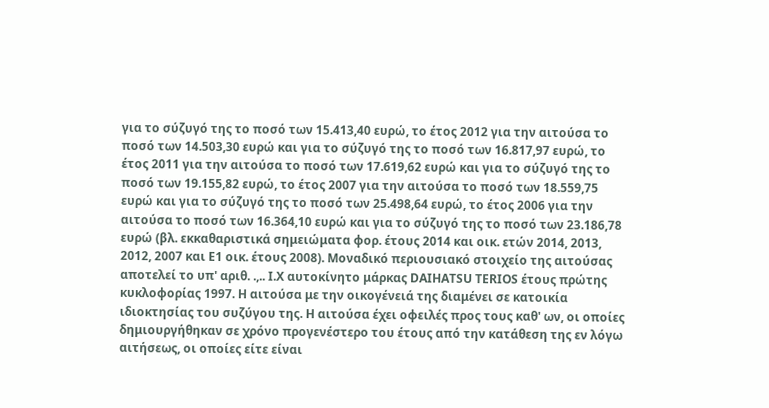για το σύζυγό της το ποσό των 15.413,40 ευρώ, το έτος 2012 για την αιτούσα το ποσό των 14.503,30 ευρώ και για το σύζυγό της το ποσό των 16.817,97 ευρώ, το έτος 2011 για την αιτούσα το ποσό των 17.619,62 ευρώ και για το σύζυγό της το ποσό των 19.155,82 ευρώ, το έτος 2007 για την αιτούσα το ποσό των 18.559,75 ευρώ και για το σύζυγό της το ποσό των 25.498,64 ευρώ, το έτος 2006 για την αιτούσα το ποσό των 16.364,10 ευρώ και για το σύζυγό της το ποσό των 23.186,78 ευρώ (βλ. εκκαθαριστικά σημειώματα φορ. έτους 2014 και οικ. ετών 2014, 2013, 2012, 2007 και Ε1 οικ. έτους 2008). Μοναδικό περιουσιακό στοιχείο της αιτούσας αποτελεί το υπ' αριθ. .,.. Ι.Χ αυτοκίνητο μάρκας DAIHATSU TERIOS έτους πρώτης κυκλοφορίας 1997. Η αιτούσα με την οικογένειά της διαμένει σε κατοικία ιδιοκτησίας του συζύγου της. Η αιτούσα έχει οφειλές προς τους καθ' ων, οι οποίες δημιουργήθηκαν σε χρόνο προγενέστερο του έτους από την κατάθεση της εν λόγω αιτήσεως, οι οποίες είτε είναι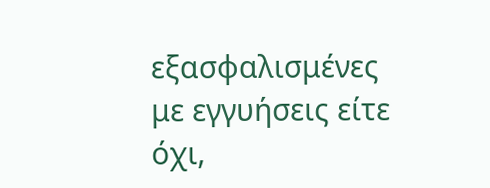εξασφαλισμένες με εγγυήσεις είτε όχι,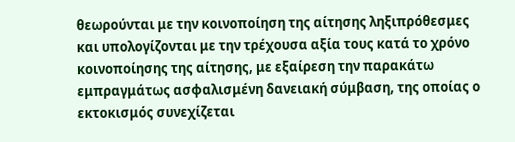θεωρούνται με την κοινοποίηση της αίτησης ληξιπρόθεσμες και υπολογίζονται με την τρέχουσα αξία τους κατά το χρόνο κοινοποίησης της αίτησης, με εξαίρεση την παρακάτω εμπραγμάτως ασφαλισμένη δανειακή σύμβαση, της οποίας ο εκτοκισμός συνεχίζεται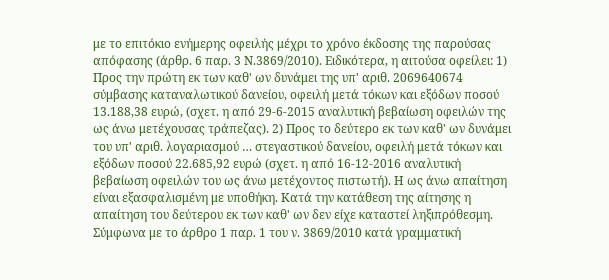με το επιτόκιο ενήμερης οφειλής μέχρι το χρόνο έκδοσης της παρούσας απόφασης (άρθρ. 6 παρ. 3 Ν.3869/2010). Ειδικότερα, η αιτούσα οφείλει: 1) Προς την πρώτη εκ των καθ' ων δυνάμει της υπ' αριθ. 2069640674 σύμβασης καταναλωτικού δανείου, οφειλή μετά τόκων και εξόδων ποσού 13.188,38 ευρώ, (σχετ. η από 29-6-2015 αναλυτική βεβαίωση οφειλών της ως άνω μετέχουσας τράπεζας). 2) Προς το δεύτερο εκ των καθ' ων δυνάμει του υπ' αριθ. λογαριασμού … στεγαστικού δανείου, οφειλή μετά τόκων και εξόδων ποσού 22.685,92 ευρώ (σχετ. η από 16-12-2016 αναλυτική βεβαίωση οφειλών του ως άνω μετέχοντος πιστωτή). Η ως άνω απαίτηση είναι εξασφαλισμένη με υποθήκη. Κατά την κατάθεση της αίτησης η απαίτηση του δεύτερου εκ των καθ' ων δεν είχε καταστεί ληξιπρόθεσμη. Σύμφωνα με το άρθρο 1 παρ. 1 του ν. 3869/2010 κατά γραμματική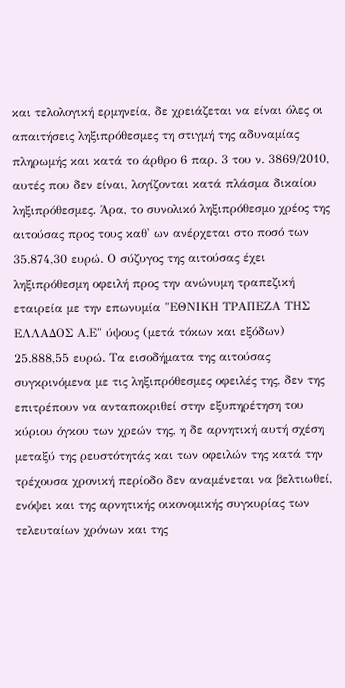και τελολογική ερμηνεία, δε χρειάζεται να είναι όλες οι απαιτήσεις ληξιπρόθεσμες τη στιγμή της αδυναμίας πληρωμής και κατά το άρθρο 6 παρ. 3 του ν. 3869/2010, αυτές που δεν είναι, λογίζονται κατά πλάσμα δικαίου ληξιπρόθεσμες. Άρα, το συνολικό ληξιπρόθεσμο χρέος της αιτούσας προς τους καθ' ων ανέρχεται στο ποσό των 35.874,30 ευρώ. Ο σύζυγος της αιτούσας έχει ληξιπρόθεσμη οφειλή προς την ανώνυμη τραπεζική εταιρεία με την επωνυμία "ΕΘΝΙΚΗ ΤΡΑΠΕΖΑ ΤΗΣ ΕΛΛΑΔΟΣ Α.Ε" ύψους (μετά τόκων και εξόδων) 25.888,55 ευρώ. Τα εισοδήματα της αιτούσας συγκρινόμενα με τις ληξιπρόθεσμες οφειλές της, δεν της επιτρέπουν να ανταποκριθεί στην εξυπηρέτηση του κύριου όγκου των χρεών της, η δε αρνητική αυτή σχέση μεταξύ της ρευστότητάς και των οφειλών της κατά την τρέχουσα χρονική περίοδο δεν αναμένεται να βελτιωθεί, ενόψει και της αρνητικής οικονομικής συγκυρίας των τελευταίων χρόνων και της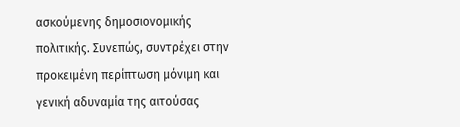ασκούμενης δημοσιονομικής πολιτικής. Συνεπώς, συντρέχει στην προκειμένη περίπτωση μόνιμη και γενική αδυναμία της αιτούσας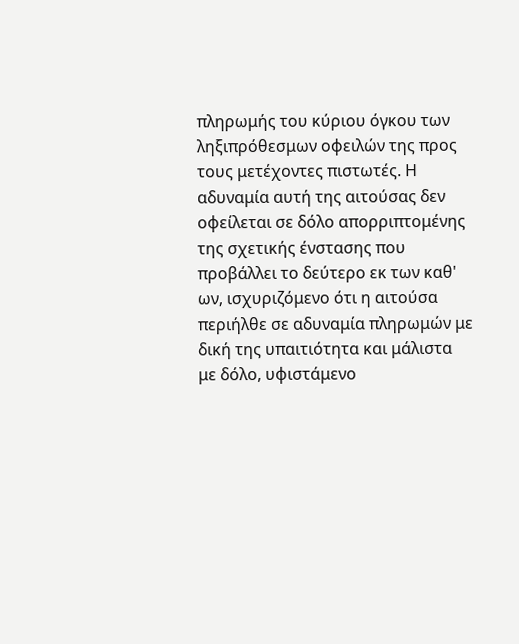πληρωμής του κύριου όγκου των ληξιπρόθεσμων οφειλών της προς τους μετέχοντες πιστωτές. Η αδυναμία αυτή της αιτούσας δεν οφείλεται σε δόλο απορριπτομένης της σχετικής ένστασης που προβάλλει το δεύτερο εκ των καθ' ων, ισχυριζόμενο ότι η αιτούσα περιήλθε σε αδυναμία πληρωμών με δική της υπαιτιότητα και μάλιστα με δόλο, υφιστάμενο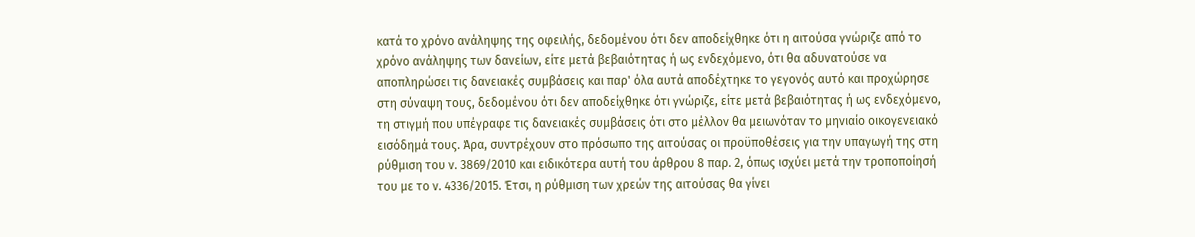κατά το χρόνο ανάληψης της οφειλής, δεδομένου ότι δεν αποδείχθηκε ότι η αιτούσα γνώριζε από το χρόνο ανάληψης των δανείων, είτε μετά βεβαιότητας ή ως ενδεχόμενο, ότι θα αδυνατούσε να αποπληρώσει τις δανειακές συμβάσεις και παρ' όλα αυτά αποδέχτηκε το γεγονός αυτό και προχώρησε στη σύναψη τους, δεδομένου ότι δεν αποδείχθηκε ότι γνώριζε, είτε μετά βεβαιότητας ή ως ενδεχόμενο, τη στιγμή που υπέγραφε τις δανειακές συμβάσεις ότι στο μέλλον θα μειωνόταν το μηνιαίο οικογενειακό εισόδημά τους. Άρα, συντρέχουν στο πρόσωπο της αιτούσας οι προϋποθέσεις για την υπαγωγή της στη ρύθμιση του ν. 3869/2010 και ειδικότερα αυτή του άρθρου 8 παρ. 2, όπως ισχύει μετά την τροποποίησή του με το ν. 4336/2015. Έτσι, η ρύθμιση των χρεών της αιτούσας θα γίνει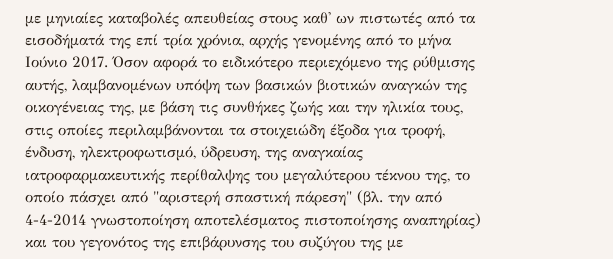με μηνιαίες καταβολές απευθείας στους καθ' ων πιστωτές από τα εισοδήματά της επί τρία χρόνια, αρχής γενομένης από το μήνα Ιούνιο 2017. Όσον αφορά το ειδικότερο περιεχόμενο της ρύθμισης αυτής, λαμβανομένων υπόψη των βασικών βιοτικών αναγκών της οικογένειας της, με βάση τις συνθήκες ζωής και την ηλικία τους, στις οποίες περιλαμβάνονται τα στοιχειώδη έξοδα για τροφή, ένδυση, ηλεκτροφωτισμό, ύδρευση, της αναγκαίας ιατροφαρμακευτικής περίθαλψης του μεγαλύτερου τέκνου της, το οποίο πάσχει από "αριστερή σπαστική πάρεση" (βλ. την από 4-4-2014 γνωστοποίηση αποτελέσματος πιστοποίησης αναπηρίας) και του γεγονότος της επιβάρυνσης του συζύγου της με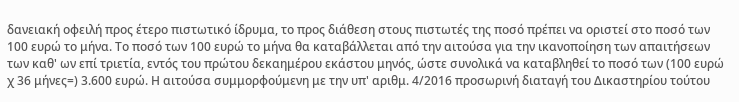δανειακή οφειλή προς έτερο πιστωτικό ίδρυμα, το προς διάθεση στους πιστωτές της ποσό πρέπει να οριστεί στο ποσό των 100 ευρώ το μήνα. Το ποσό των 100 ευρώ το μήνα θα καταβάλλεται από την αιτούσα για την ικανοποίηση των απαιτήσεων των καθ' ων επί τριετία, εντός του πρώτου δεκαημέρου εκάστου μηνός, ώστε συνολικά να καταβληθεί το ποσό των (100 ευρώ χ 36 μήνες=) 3.600 ευρώ. Η αιτούσα συμμορφούμενη με την υπ' αριθμ. 4/2016 προσωρινή διαταγή του Δικαστηρίου τούτου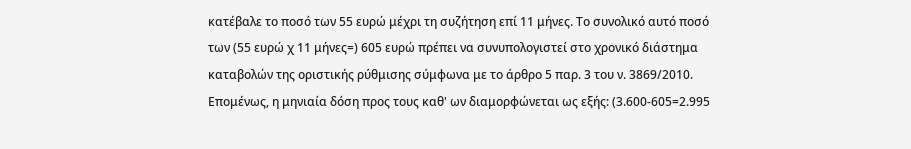κατέβαλε το ποσό των 55 ευρώ μέχρι τη συζήτηση επί 11 μήνες. Το συνολικό αυτό ποσό των (55 ευρώ χ 11 μήνες=) 605 ευρώ πρέπει να συνυπολογιστεί στο χρονικό διάστημα καταβολών της οριστικής ρύθμισης σύμφωνα με το άρθρο 5 παρ. 3 του ν. 3869/2010. Επομένως, η μηνιαία δόση προς τους καθ' ων διαμορφώνεται ως εξής: (3.600-605=2.995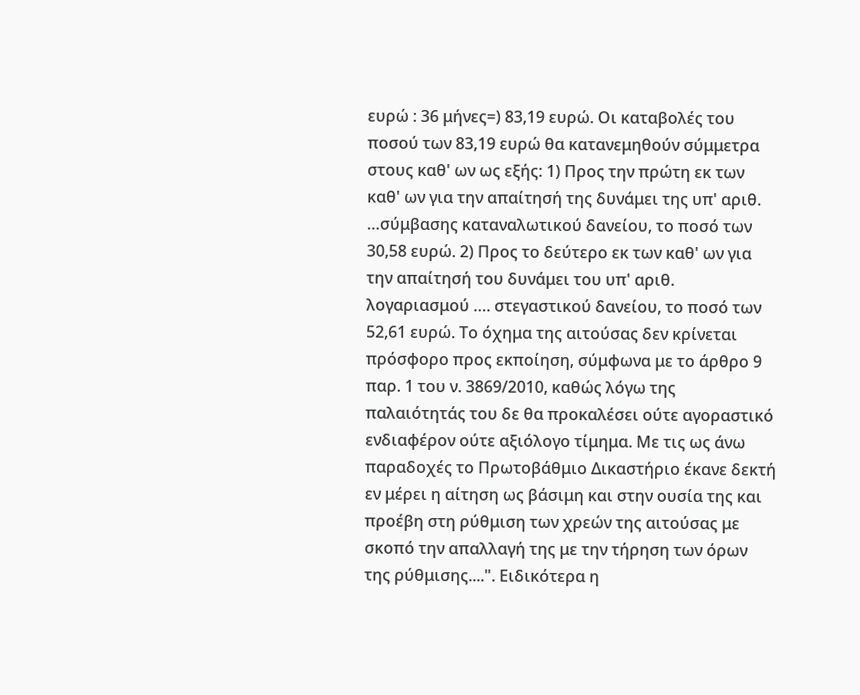ευρώ : 36 μήνες=) 83,19 ευρώ. Οι καταβολές του ποσού των 83,19 ευρώ θα κατανεμηθούν σύμμετρα στους καθ' ων ως εξής: 1) Προς την πρώτη εκ των καθ' ων για την απαίτησή της δυνάμει της υπ' αριθ. …σύμβασης καταναλωτικού δανείου, το ποσό των 30,58 ευρώ. 2) Προς το δεύτερο εκ των καθ' ων για την απαίτησή του δυνάμει του υπ' αριθ. λογαριασμού …. στεγαστικού δανείου, το ποσό των 52,61 ευρώ. Το όχημα της αιτούσας δεν κρίνεται πρόσφορο προς εκποίηση, σύμφωνα με το άρθρο 9 παρ. 1 του ν. 3869/2010, καθώς λόγω της παλαιότητάς του δε θα προκαλέσει ούτε αγοραστικό ενδιαφέρον ούτε αξιόλογο τίμημα. Με τις ως άνω παραδοχές το Πρωτοβάθμιο Δικαστήριο έκανε δεκτή εν μέρει η αίτηση ως βάσιμη και στην ουσία της και προέβη στη ρύθμιση των χρεών της αιτούσας με σκοπό την απαλλαγή της με την τήρηση των όρων της ρύθμισης....". Ειδικότερα η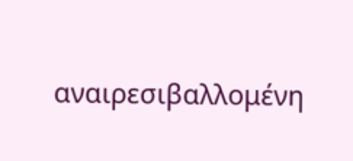αναιρεσιβαλλομένη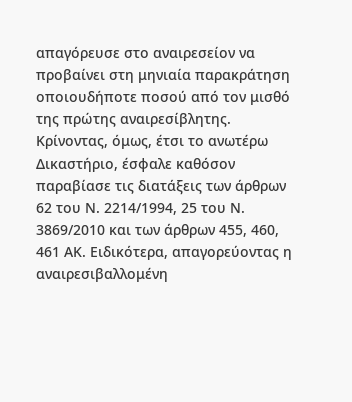απαγόρευσε στο αναιρεσείον να προβαίνει στη μηνιαία παρακράτηση οποιουδήποτε ποσού από τον μισθό της πρώτης αναιρεσίβλητης. Κρίνοντας, όμως, έτσι το ανωτέρω Δικαστήριο, έσφαλε καθόσον παραβίασε τις διατάξεις των άρθρων 62 του Ν. 2214/1994, 25 του Ν. 3869/2010 και των άρθρων 455, 460, 461 ΑΚ. Ειδικότερα, απαγορεύοντας η αναιρεσιβαλλομένη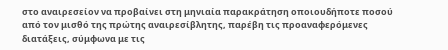στο αναιρεσείον να προβαίνει στη μηνιαία παρακράτηση οποιουδήποτε ποσού από τον μισθό της πρώτης αναιρεσίβλητης, παρέβη τις προαναφερόμενες διατάξεις, σύμφωνα με τις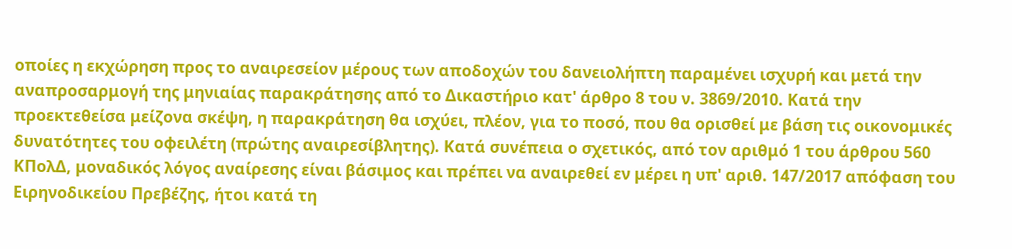οποίες η εκχώρηση προς το αναιρεσείον μέρους των αποδοχών του δανειολήπτη παραμένει ισχυρή και μετά την αναπροσαρμογή της μηνιαίας παρακράτησης από το Δικαστήριο κατ' άρθρο 8 του ν. 3869/2010. Κατά την προεκτεθείσα μείζονα σκέψη, η παρακράτηση θα ισχύει, πλέον, για το ποσό, που θα ορισθεί με βάση τις οικονομικές δυνατότητες του οφειλέτη (πρώτης αναιρεσίβλητης). Κατά συνέπεια ο σχετικός, από τον αριθμό 1 του άρθρου 560 ΚΠολΔ, μοναδικός λόγος αναίρεσης είναι βάσιμος και πρέπει να αναιρεθεί εν μέρει η υπ' αριθ. 147/2017 απόφαση του Ειρηνοδικείου Πρεβέζης, ήτοι κατά τη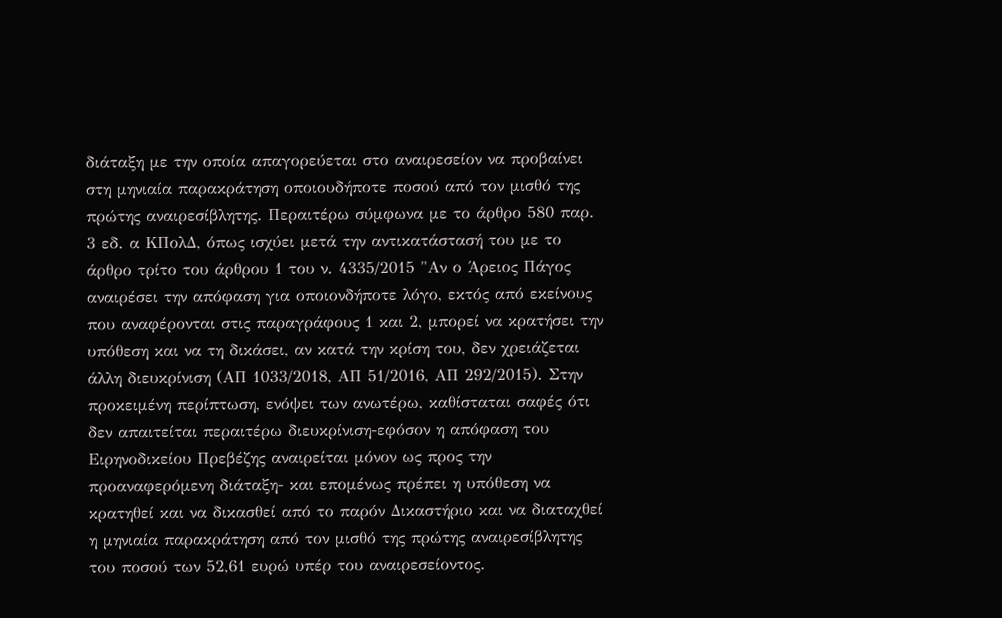διάταξη με την οποία απαγορεύεται στο αναιρεσείον να προβαίνει στη μηνιαία παρακράτηση οποιουδήποτε ποσού από τον μισθό της πρώτης αναιρεσίβλητης. Περαιτέρω σύμφωνα με το άρθρο 580 παρ. 3 εδ. α ΚΠολΔ, όπως ισχύει μετά την αντικατάστασή του με το άρθρο τρίτο του άρθρου 1 του ν. 4335/2015 "Αν ο Άρειος Πάγος αναιρέσει την απόφαση για οποιονδήποτε λόγο, εκτός από εκείνους που αναφέρονται στις παραγράφους 1 και 2, μπορεί να κρατήσει την υπόθεση και να τη δικάσει, αν κατά την κρίση του, δεν χρειάζεται άλλη διευκρίνιση (ΑΠ 1033/2018, AΠ 51/2016, ΑΠ 292/2015). Στην προκειμένη περίπτωση, ενόψει των ανωτέρω, καθίσταται σαφές ότι δεν απαιτείται περαιτέρω διευκρίνιση-εφόσον η απόφαση του Ειρηνοδικείου Πρεβέζης αναιρείται μόνον ως προς την προαναφερόμενη διάταξη- και επομένως πρέπει η υπόθεση να κρατηθεί και να δικασθεί από το παρόν Δικαστήριο και να διαταχθεί η μηνιαία παρακράτηση από τον μισθό της πρώτης αναιρεσίβλητης του ποσού των 52,61 ευρώ υπέρ του αναιρεσείοντος.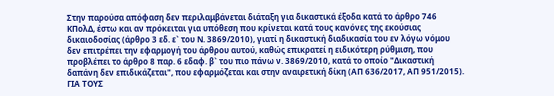Στην παρούσα απόφαση δεν περιλαμβάνεται διάταξη για δικαστικά έξοδα κατά το άρθρο 746 ΚΠολΔ, έστω και αν πρόκειται για υπόθεση που κρίνεται κατά τους κανόνες της εκούσιας δικαιοδοσίας (άρθρο 3 εδ. ε` του Ν. 3869/2010), γιατί η δικαστική διαδικασία του εν λόγω νόμου δεν επιτρέπει την εφαρμογή του άρθρου αυτού, καθώς επικρατεί η ειδικότερη ρύθμιση, που προβλέπει το άρθρο 8 παρ. 6 εδαφ. β` του πιο πάνω ν. 3869/2010, κατά το οποίο "Δικαστική δαπάνη δεν επιδικάζεται", που εφαρμόζεται και στην αναιρετική δίκη (ΑΠ 636/2017, ΑΠ 951/2015). ΓΙΑ ΤΟΥΣ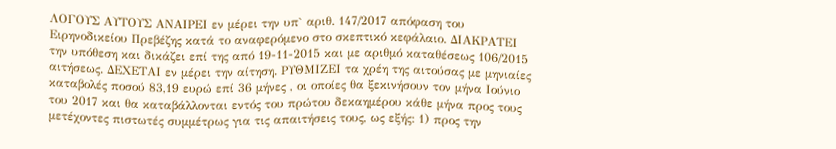ΛΟΓΟΥΣ ΑΥΤΟΥΣ ΑΝΑΙΡΕΙ εν μέρει την υπ` αριθ. 147/2017 απόφαση του Ειρηνοδικείου Πρεβέζης κατά το αναφερόμενο στο σκεπτικό κεφάλαιο. ΔΙΑΚΡΑΤΕΙ την υπόθεση και δικάζει επί της από 19-11-2015 και με αριθμό καταθέσεως 106/2015 αιτήσεως. ΔΕΧΕΤΑΙ εν μέρει την αίτηση. ΡΥΘΜΙΖΕΙ τα χρέη της αιτούσας με μηνιαίες καταβολές ποσού 83,19 ευρώ επί 36 μήνες , οι οποίες θα ξεκινήσουν τον μήνα Ιούνιο του 2017 και θα καταβάλλονται εντός του πρώτου δεκαημέρου κάθε μήνα προς τους μετέχοντες πιστωτές συμμέτρως για τις απαιτήσεις τους, ως εξής: 1) προς την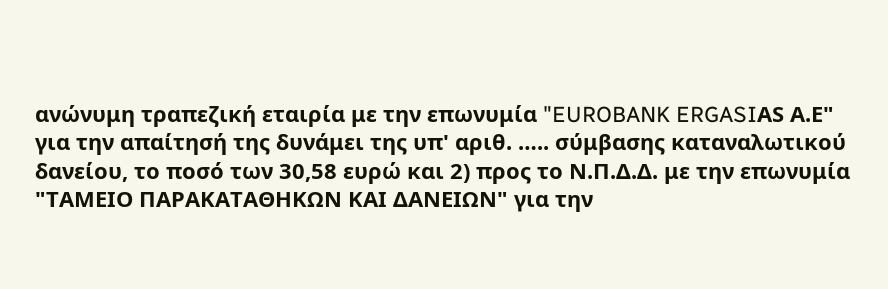ανώνυμη τραπεζική εταιρία με την επωνυμία "EUROBANK ERGASIΑS Α.Ε" για την απαίτησή της δυνάμει της υπ' αριθ. ….. σύμβασης καταναλωτικού δανείου, το ποσό των 30,58 ευρώ και 2) προς το Ν.Π.Δ.Δ. με την επωνυμία "ΤΑΜΕΙΟ ΠΑΡΑΚΑΤΑΘΗΚΩΝ ΚΑΙ ΔΑΝΕΙΩΝ" για την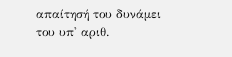απαίτησή του δυνάμει του υπ' αριθ.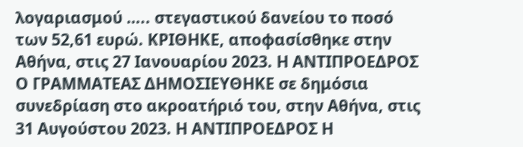λογαριασμού ….. στεγαστικού δανείου το ποσό των 52,61 ευρώ. ΚΡΙΘΗΚΕ, αποφασίσθηκε στην Αθήνα, στις 27 Ιανουαρίου 2023. Η ΑΝΤΙΠΡΟΕΔΡΟΣ Ο ΓΡΑΜΜΑΤΕΑΣ ΔΗΜΟΣΙΕΥΘΗΚΕ σε δημόσια συνεδρίαση στο ακροατήριό του, στην Αθήνα, στις 31 Αυγούστου 2023. Η ΑΝΤΙΠΡΟΕΔΡΟΣ Η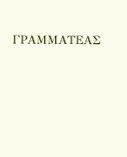ΓΡΑΜΜΑΤΕΑΣ